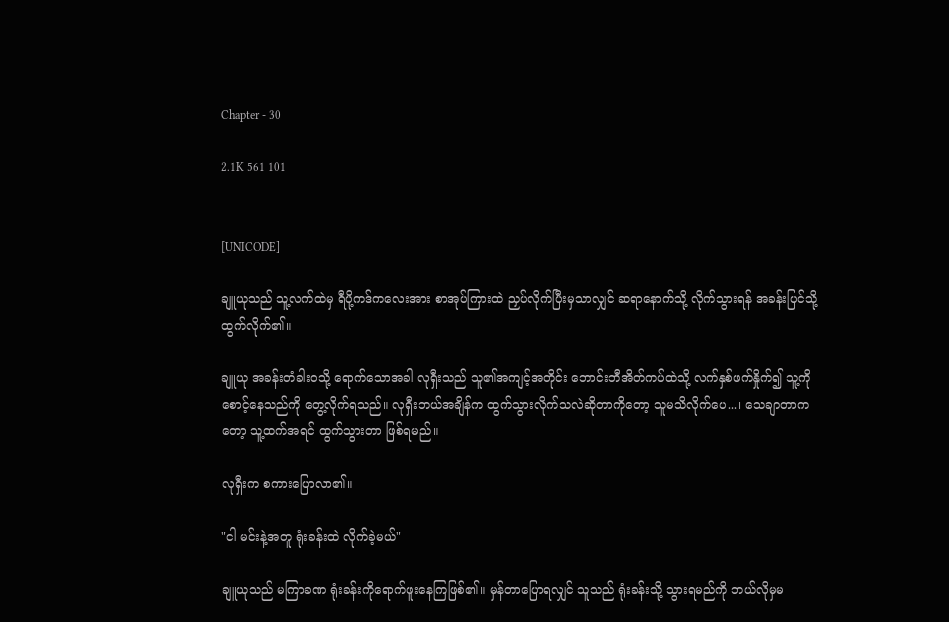Chapter - 30

2.1K 561 101


[UNICODE]

ချူယုသည် သူ့လက်ထဲမှ ရီပို့ကဒ်ကလေးအား စာအုပ်ကြားထဲ ညှပ်လိုက်ပြီးမှသာလျှင် ဆရာနောက်သို့ လိုက်သွားရန် အခန်းပြင်သို့ထွက်လိုက်၏။

ချူယု အခန်းတံခါးဝသို့ ရောက်သောအခါ လုရှီးသည် သူ၏အကျင့်အတိုင်း ဘောင်းဘီအိတ်ကပ်ထဲသို့ လက်နှစ်ဖက်နှိုက်၍ သူ့ကိုစောင့်နေသည်ကို တွေ့လိုက်ရသည်။ လုရှီးဘယ်အချိန်က ထွက်သွားလိုက်သလဲဆိုတာကိုတော့ သူမသိလိုက်ပေ...၊ သေချာတာကတော့ သူ့ထက်အရင် ထွက်သွားတာ ဖြစ်ရမည်။

လုရှီးက စကားပြောလာ၏။

"ငါ မင်းနဲ့အတူ ရုံးခန်းထဲ လိုက်ခဲ့မယ်"

ချူယုသည် မကြာခဏ ရုံးခန်းကိုရောက်ဖူးနေကြဖြစ်၏။ မှန်တာပြောရလျှင် သူသည် ရုံးခန်းသို့ သွားရမည်ကို ဘယ်လိုမှမ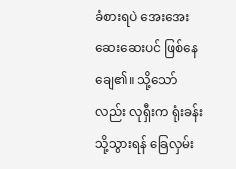ခံစားရပဲ အေးအေးဆေးဆေးပင် ဖြစ်နေချေ၏။ သို့သော်လည်း လုရှီးက ရုံးခန်းသို့သွားရန် ခြေလှမ်း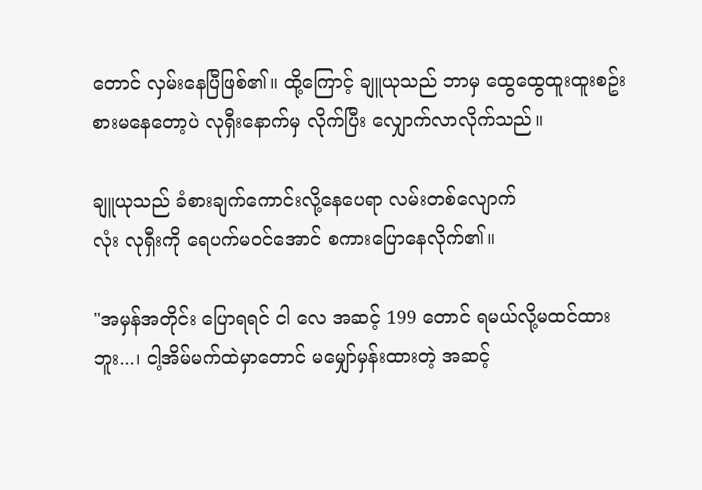တောင် လှမ်းနေပြီဖြစ်၏။ ထို့ကြောင့် ချူယုသည် ဘာမှ ထွေထွေထူးထူးစဥ်းစားမနေတော့ပဲ လုရှီးနောက်မှ လိုက်ပြီး လျှောက်လာလိုက်သည်။

ချူယုသည် ခံစားချက်ကောင်းလို့နေပေရာ လမ်းတစ်လျောက်
လုံး လုရှီးကို ရေပက်မဝင်အောင် စကားပြောနေလိုက်၏။

"အမှန်အတိုင်း ပြောရရင် ငါ လေ အဆင့် 199 တောင် ရမယ်လို့မထင်ထားဘူး...၊ ငါ့အိမ်မက်ထဲမှာတောင် မမျှော်မှန်းထားတဲ့ အဆင့်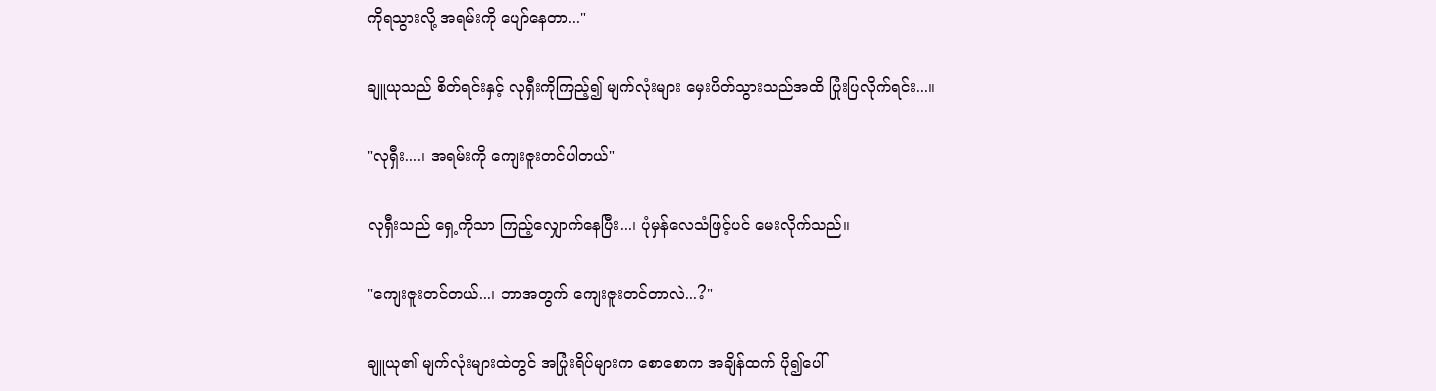ကိုရသွားလို့ အရမ်းကို ပျော်နေတာ..."

ချူယုသည် စိတ်ရင်းနှင့် လုရှီးကိုကြည့်၍ မျက်လုံးများ မှေးပိတ်သွားသည်အထိ ပြုံးပြလိုက်ရင်း...။

"လုရှီး....၊ အရမ်းကို ကျေးဇူးတင်ပါတယ်"

လုရှီးသည် ရှေ့ကိုသာ ကြည့်လျှောက်နေပြီး...၊ ပုံမှန်လေသံဖြင့်ပင် မေးလိုက်သည်။

"ကျေးဇူးတင်တယ်...၊ ဘာအတွက် ကျေးဇူးတင်တာလဲ...?"

ချူယု၏ မျက်လုံးများထဲတွင် အပြုံးရိပ်များက စောစောက အချိန်ထက် ပို၍ပေါ်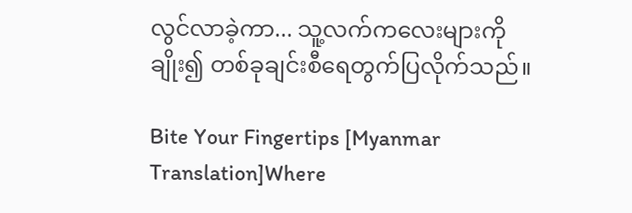လွင်လာခဲ့ကာ... သူ့လက်ကလေးများကို ချိုး၍ တစ်ခုချင်းစီရေတွက်ပြလိုက်သည်။

Bite Your Fingertips [Myanmar Translation]Where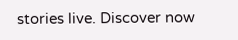stories live. Discover now